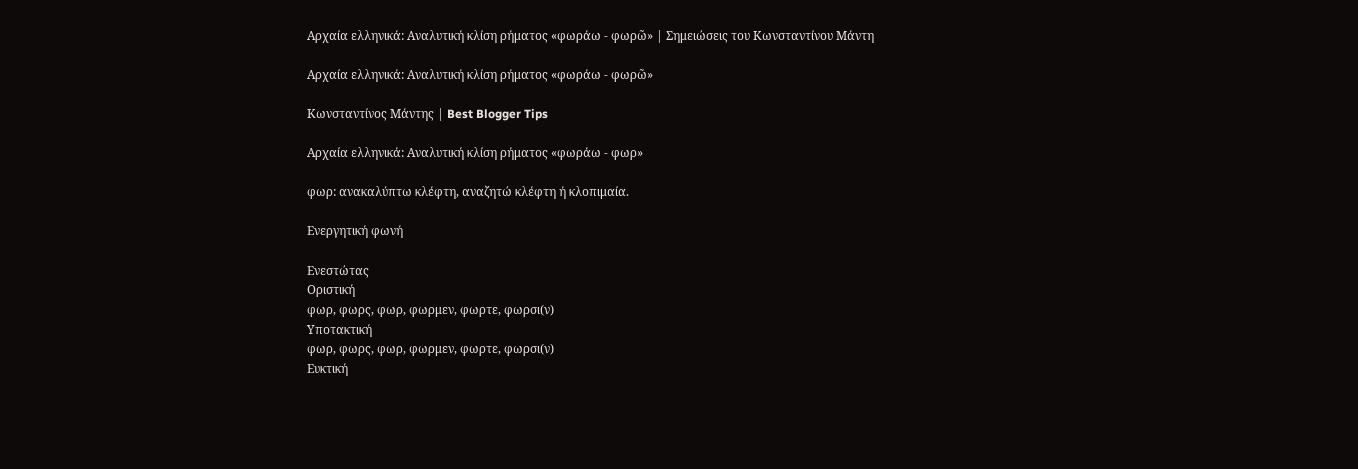Αρχαία ελληνικά: Αναλυτική κλίση ρήματος «φωράω - φωρῶ» | Σημειώσεις του Κωνσταντίνου Μάντη

Αρχαία ελληνικά: Αναλυτική κλίση ρήματος «φωράω - φωρῶ»

Κωνσταντίνος Μάντης | Best Blogger Tips

Αρχαία ελληνικά: Αναλυτική κλίση ρήματος «φωράω - φωρ»

φωρ: ανακαλύπτω κλέφτη, αναζητώ κλέφτη ή κλοπιμαία.

Ενεργητική φωνή

Ενεστώτας
Οριστική
φωρ, φωρς, φωρ, φωρμεν, φωρτε, φωρσι(ν)
Υποτακτική
φωρ, φωρς, φωρ, φωρμεν, φωρτε, φωρσι(ν)
Ευκτική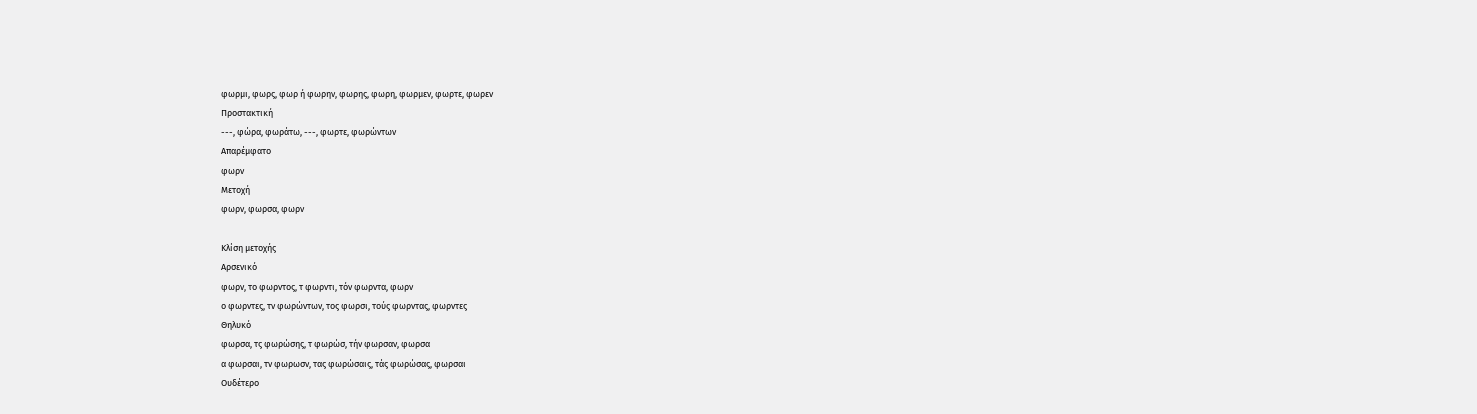φωρμι, φωρς, φωρ ή φωρην, φωρης, φωρη, φωρμεν, φωρτε, φωρεν
Προστακτική
---, φώρα, φωράτω, ---, φωρτε, φωρώντων
Απαρέμφατο
φωρν
Μετοχή
φωρν, φωρσα, φωρν

Κλίση μετοχής
Αρσενικό
φωρν, το φωρντος, τ φωρντι, τόν φωρντα, φωρν
ο φωρντες, τν φωρώντων, τος φωρσι, τούς φωρντας, φωρντες
Θηλυκό
φωρσα, τς φωρώσης, τ φωρώσ, τήν φωρσαν, φωρσα
α φωρσαι, τν φωρωσν, τας φωρώσαις, τάς φωρώσας, φωρσαι
Ουδέτερο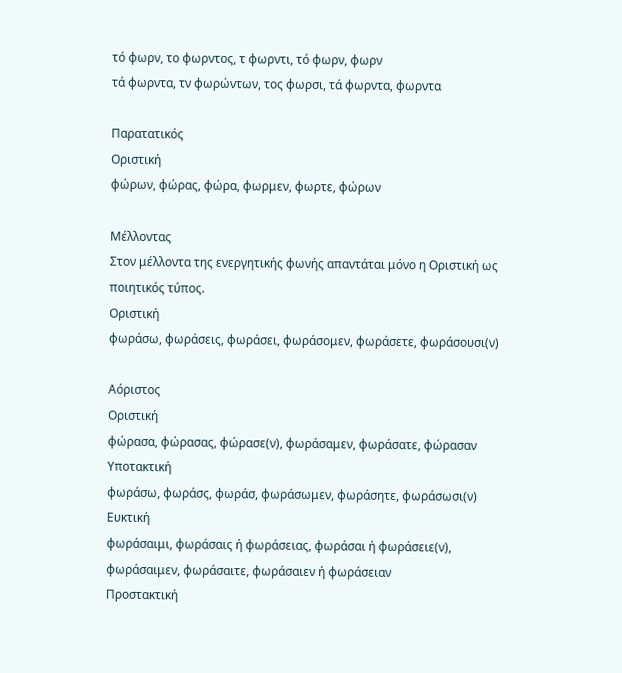τό φωρν, το φωρντος, τ φωρντι, τό φωρν, φωρν
τά φωρντα, τν φωρώντων, τος φωρσι, τά φωρντα, φωρντα

Παρατατικός
Οριστική
φώρων, φώρας, φώρα, φωρμεν, φωρτε, φώρων

Μέλλοντας
Στον μέλλοντα της ενεργητικής φωνής απαντάται μόνο η Οριστική ως ποιητικός τύπος.
Οριστική
φωράσω, φωράσεις, φωράσει, φωράσομεν, φωράσετε, φωράσουσι(ν)

Αόριστος
Οριστική
φώρασα, φώρασας, φώρασε(ν), φωράσαμεν, φωράσατε, φώρασαν
Υποτακτική
φωράσω, φωράσς, φωράσ, φωράσωμεν, φωράσητε, φωράσωσι(ν)
Ευκτική
φωράσαιμι, φωράσαις ή φωράσειας, φωράσαι ή φωράσειε(ν), φωράσαιμεν, φωράσαιτε, φωράσαιεν ή φωράσειαν
Προστακτική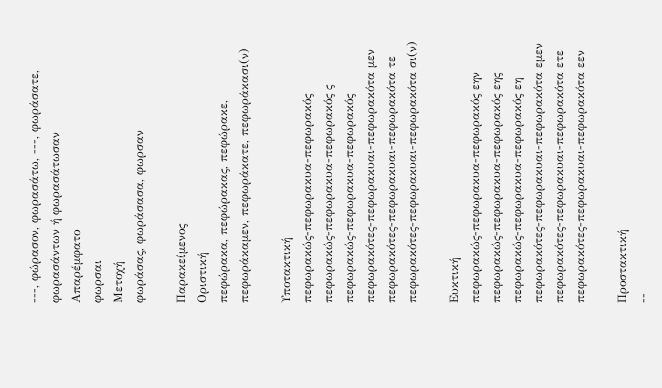---, φώρασον, φωρασάτω, ---, φωράσατε, φωρασάντων ή φωρασάτωσαν
Απαρέμφατο
φωρσαι
Μετοχή
φωράσας, φωράσασα, φωρσαν

Παρακείμενος
Οριστική
πεφώρακα, πεφώρακας, πεφώρακε, πεφωράκαμεν, πεφωράκατε, πεφωράκασι(ν)

Υποτακτική
πεφωρακώς-πεφωρακυα-πεφωρακός
πεφωρακώς-πεφωρακυα-πεφωρακός ς
πεφωρακώς-πεφωρακυα-πεφωρακός
πεφωρακότες-πεφωρακυαι-πεφωρακότα μεν
πεφωρακότες-πεφωρακυαι-πεφωρακότα τε
πεφωρακότες-πεφωρακυαι-πεφωρακότα σι(ν)

Ευκτική
πεφωρακώς-πεφωρακυα-πεφωρακός εην
πεφωρακώς-πεφωρακυα-πεφωρακός εης
πεφωρακώς-πεφωρακυα-πεφωρακός εη
πεφωρακότες-πεφωρακυαι-πεφωρακότα εμεν
πεφωρακότες-πεφωρακυαι-πεφωρακότα ετε
πεφωρακότες-πεφωρακυαι-πεφωρακότα εεν

Προστακτική
--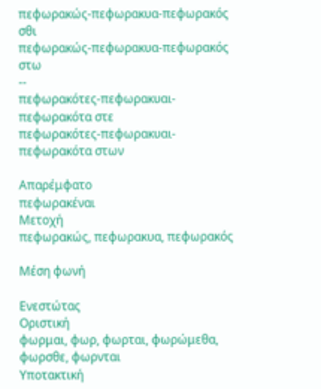πεφωρακώς-πεφωρακυα-πεφωρακός σθι
πεφωρακώς-πεφωρακυα-πεφωρακός στω
--
πεφωρακότες-πεφωρακυαι-πεφωρακότα στε
πεφωρακότες-πεφωρακυαι-πεφωρακότα στων

Απαρέμφατο
πεφωρακέναι
Μετοχή
πεφωρακώς, πεφωρακυα, πεφωρακός

Μέση φωνή

Ενεστώτας
Οριστική
φωρμαι, φωρ, φωρται, φωρώμεθα, φωρσθε, φωρνται
Υποτακτική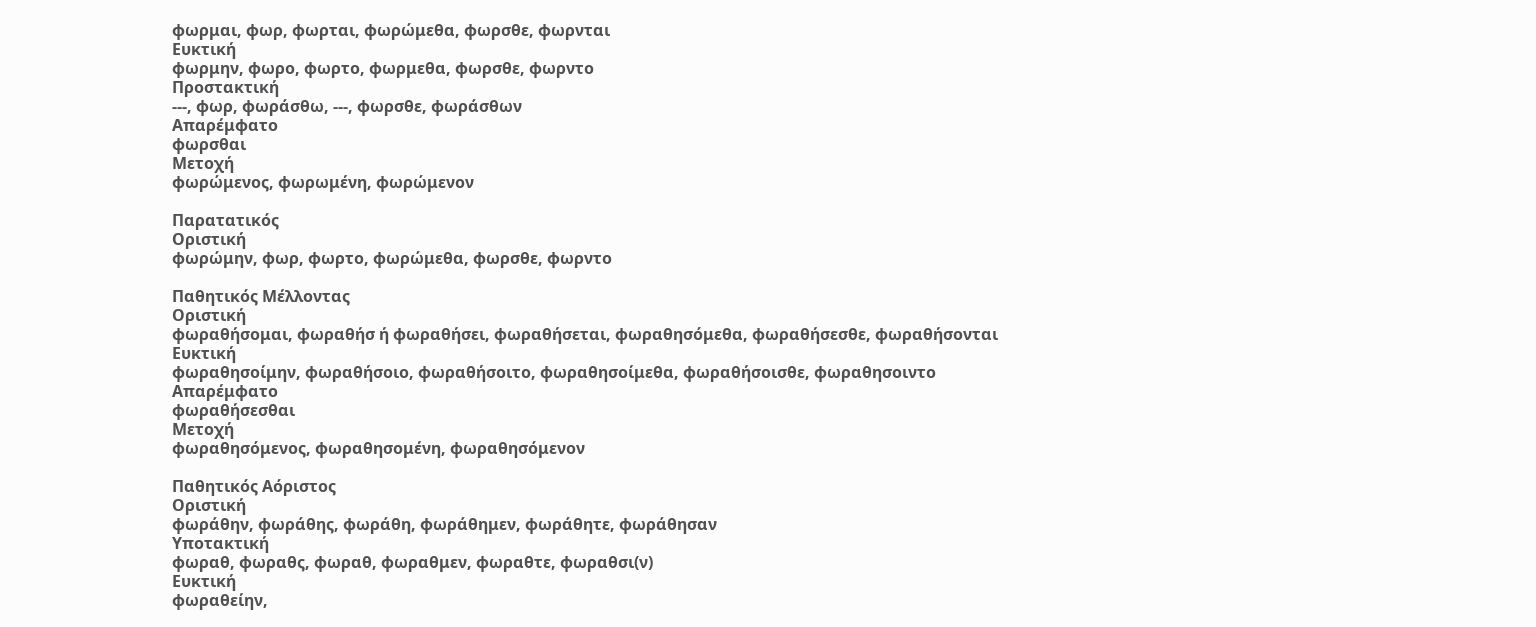φωρμαι, φωρ, φωρται, φωρώμεθα, φωρσθε, φωρνται
Ευκτική
φωρμην, φωρο, φωρτο, φωρμεθα, φωρσθε, φωρντο
Προστακτική
---, φωρ, φωράσθω, ---, φωρσθε, φωράσθων
Απαρέμφατο
φωρσθαι
Μετοχή
φωρώμενος, φωρωμένη, φωρώμενον

Παρατατικός
Οριστική
φωρώμην, φωρ, φωρτο, φωρώμεθα, φωρσθε, φωρντο

Παθητικός Μέλλοντας
Οριστική
φωραθήσομαι, φωραθήσ ή φωραθήσει, φωραθήσεται, φωραθησόμεθα, φωραθήσεσθε, φωραθήσονται
Ευκτική
φωραθησοίμην, φωραθήσοιο, φωραθήσοιτο, φωραθησοίμεθα, φωραθήσοισθε, φωραθησοιντο
Απαρέμφατο
φωραθήσεσθαι
Μετοχή
φωραθησόμενος, φωραθησομένη, φωραθησόμενον

Παθητικός Αόριστος
Οριστική
φωράθην, φωράθης, φωράθη, φωράθημεν, φωράθητε, φωράθησαν
Υποτακτική
φωραθ, φωραθς, φωραθ, φωραθμεν, φωραθτε, φωραθσι(ν)
Ευκτική
φωραθείην,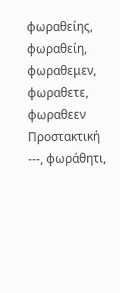φωραθείης, φωραθείη, φωραθεμεν, φωραθετε, φωραθεεν
Προστακτική
---, φωράθητι,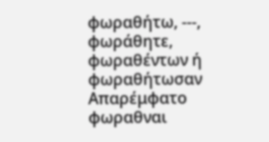φωραθήτω, ---, φωράθητε, φωραθέντων ή φωραθήτωσαν
Απαρέμφατο
φωραθναι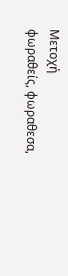Μετοχή
φωραθείς, φωραθεσα,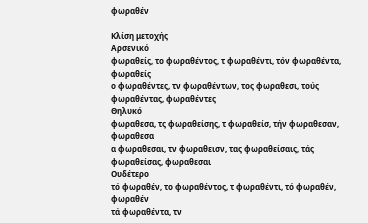φωραθέν

Κλίση μετοχής
Αρσενικό
φωραθείς, το φωραθέντος, τ φωραθέντι, τόν φωραθέντα, φωραθείς
ο φωραθέντες, τν φωραθέντων, τος φωραθεσι, τούς φωραθέντας, φωραθέντες
Θηλυκό
φωραθεσα, τς φωραθείσης, τ φωραθείσ, τήν φωραθεσαν, φωραθεσα
α φωραθεσαι, τν φωραθεισν, τας φωραθείσαις, τάς φωραθείσας, φωραθεσαι
Ουδέτερο
τό φωραθέν, το φωραθέντος, τ φωραθέντι, τό φωραθέν, φωραθέν
τά φωραθέντα, τν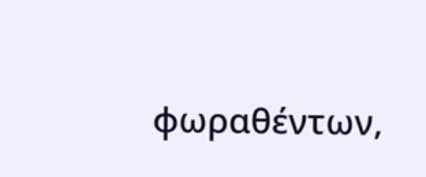φωραθέντων,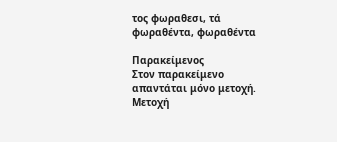τος φωραθεσι, τά φωραθέντα, φωραθέντα

Παρακείμενος
Στον παρακείμενο απαντάται μόνο μετοχή.
Μετοχή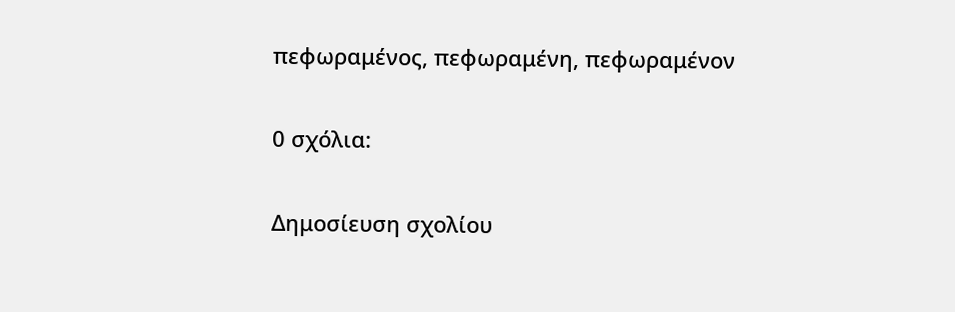πεφωραμένος, πεφωραμένη, πεφωραμένον

0 σχόλια:

Δημοσίευση σχολίου